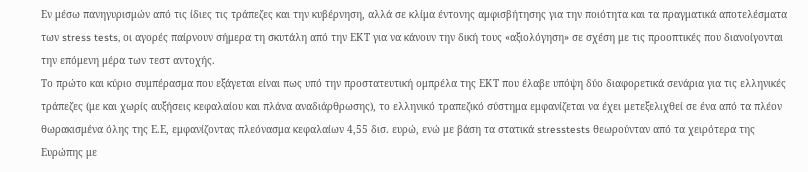Εν μέσω πανηγυρισμών από τις ίδιες τις τράπεζες και την κυβέρνηση, αλλά σε κλίμα έντονης αμφισβήτησης για την ποιότητα και τα πραγματικά αποτελέσματα των stress tests, οι αγορές παίρνουν σήμερα τη σκυτάλη από την ΕΚΤ για να κάνουν την δική τους «αξιολόγηση» σε σχέση με τις προοπτικές που διανοίγονται την επόμενη μέρα των τεστ αντοχής.
Το πρώτο και κύριο συμπέρασμα που εξάγεται είναι πως υπό την προστατευτική ομπρέλα της ΕΚΤ που έλαβε υπόψη δύο διαφορετικά σενάρια για τις ελληνικές τράπεζες (με και χωρίς αυξήσεις κεφαλαίου και πλάνα αναδιάρθρωσης), το ελληνικό τραπεζικό σύστημα εμφανίζεται να έχει μετεξελιχθεί σε ένα από τα πλέον θωρακισμένα όλης της Ε.Ε, εμφανίζοντας πλεόνασμα κεφαλαίων 4,55 δισ. ευρώ, ενώ με βάση τα στατικά stresstests θεωρούνταν από τα χειρότερα της Ευρώπης με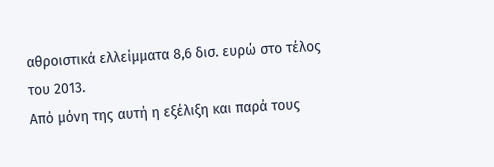αθροιστικά ελλείμματα 8,6 δισ. ευρώ στο τέλος του 2013.
Από μόνη της αυτή η εξέλιξη και παρά τους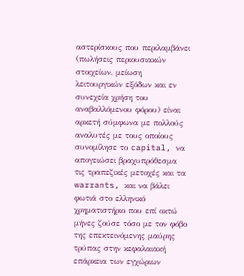αστερίσκους που περιλαμβάνει (πωλήσεις περιουσιακών στοιχείων, μείωση λειτουργικών εξόδων και εν συνεχεία χρήση του αναβαλλόμενου φόρου) είναι αρκετή σύμφωνα με πολλούς αναλυτές με τους οποίους συνομίλησε το capital, να απογειώσει βραχυπρόθεσμα τις τραπεζικές μετοχές και τα warrants, και να βάλει φωτιά στο ελληνικό χρηματιστήριο που επί οκτώ μήνες ζούσε τόσο με τον φόβο της επεκτεινόμενης μαύρης τρύπας στην κεφαλαιακή επάρκεια των εγχώριων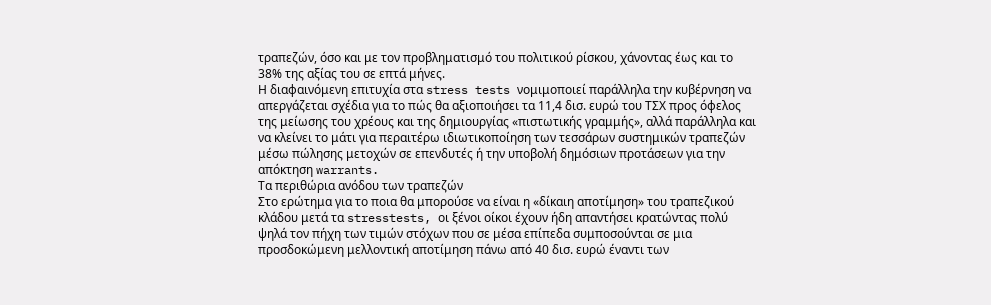τραπεζών, όσο και με τον προβληματισμό του πολιτικού ρίσκου, χάνοντας έως και το 38% της αξίας του σε επτά μήνες.
Η διαφαινόμενη επιτυχία στα stress tests νομιμοποιεί παράλληλα την κυβέρνηση να απεργάζεται σχέδια για το πώς θα αξιοποιήσει τα 11,4 δισ. ευρώ του ΤΣΧ προς όφελος της μείωσης του χρέους και της δημιουργίας «πιστωτικής γραμμής», αλλά παράλληλα και να κλείνει το μάτι για περαιτέρω ιδιωτικοποίηση των τεσσάρων συστημικών τραπεζών μέσω πώλησης μετοχών σε επενδυτές ή την υποβολή δημόσιων προτάσεων για την απόκτηση warrants.
Τα περιθώρια ανόδου των τραπεζών
Στο ερώτημα για το ποια θα μπορούσε να είναι η «δίκαιη αποτίμηση» του τραπεζικού κλάδου μετά τα stresstests, οι ξένοι οίκοι έχουν ήδη απαντήσει κρατώντας πολύ ψηλά τον πήχη των τιμών στόχων που σε μέσα επίπεδα συμποσούνται σε μια προσδοκώμενη μελλοντική αποτίμηση πάνω από 40 δισ. ευρώ έναντι των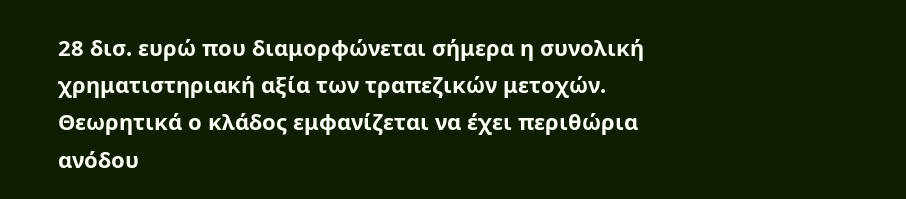28 δισ. ευρώ που διαμορφώνεται σήμερα η συνολική χρηματιστηριακή αξία των τραπεζικών μετοχών. Θεωρητικά ο κλάδος εμφανίζεται να έχει περιθώρια ανόδου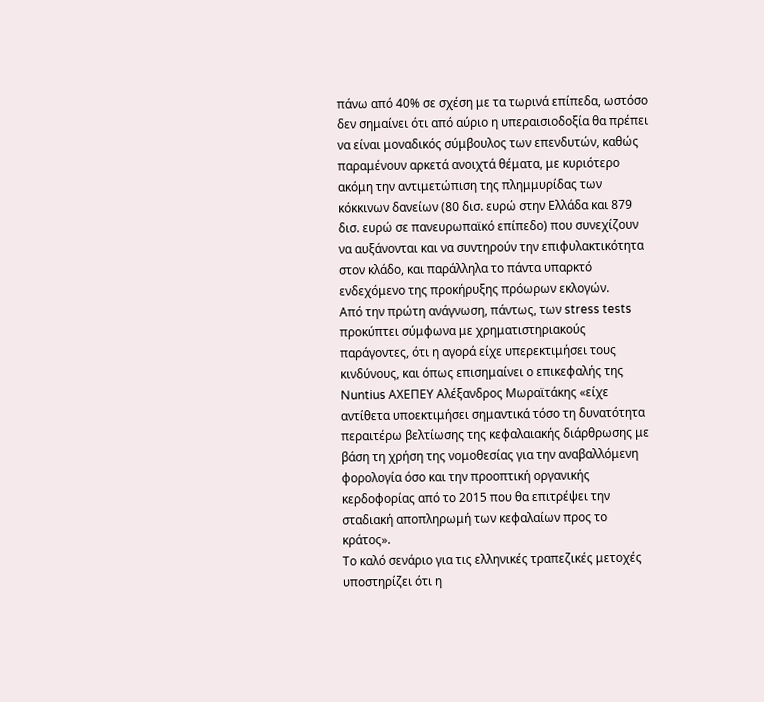πάνω από 40% σε σχέση με τα τωρινά επίπεδα, ωστόσο δεν σημαίνει ότι από αύριο η υπεραισιοδοξία θα πρέπει να είναι μοναδικός σύμβουλος των επενδυτών, καθώς παραμένουν αρκετά ανοιχτά θέματα, με κυριότερο ακόμη την αντιμετώπιση της πλημμυρίδας των κόκκινων δανείων (80 δισ. ευρώ στην Ελλάδα και 879 δισ. ευρώ σε πανευρωπαϊκό επίπεδο) που συνεχίζουν να αυξάνονται και να συντηρούν την επιφυλακτικότητα στον κλάδο, και παράλληλα το πάντα υπαρκτό ενδεχόμενο της προκήρυξης πρόωρων εκλογών.
Από την πρώτη ανάγνωση, πάντως, των stress tests προκύπτει σύμφωνα με χρηματιστηριακούς παράγοντες, ότι η αγορά είχε υπερεκτιμήσει τους κινδύνους, και όπως επισημαίνει ο επικεφαλής της Nuntius ΑΧΕΠΕΥ Αλέξανδρος Μωραϊτάκης «είχε αντίθετα υποεκτιμήσει σημαντικά τόσο τη δυνατότητα περαιτέρω βελτίωσης της κεφαλαιακής διάρθρωσης με βάση τη χρήση της νομοθεσίας για την αναβαλλόμενη φορολογία όσο και την προοπτική οργανικής κερδοφορίας από το 2015 που θα επιτρέψει την σταδιακή αποπληρωμή των κεφαλαίων προς το κράτος».
Το καλό σενάριο για τις ελληνικές τραπεζικές μετοχές υποστηρίζει ότι η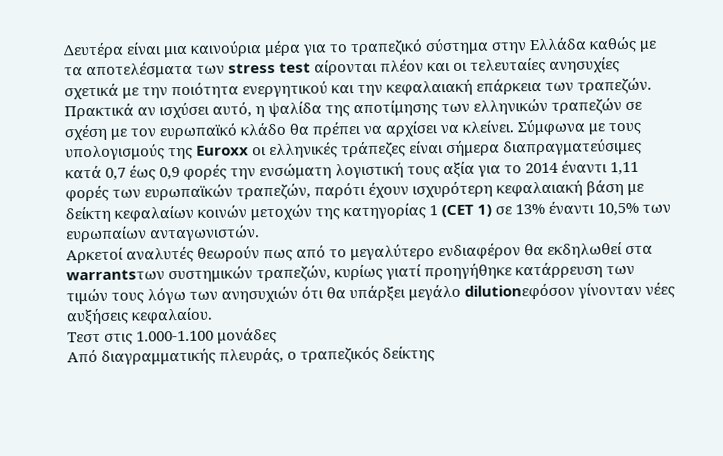Δευτέρα είναι μια καινούρια μέρα για το τραπεζικό σύστημα στην Ελλάδα καθώς με τα αποτελέσματα των stress test αίρονται πλέον και οι τελευταίες ανησυχίες σχετικά με την ποιότητα ενεργητικού και την κεφαλαιακή επάρκεια των τραπεζών.
Πρακτικά αν ισχύσει αυτό, η ψαλίδα της αποτίμησης των ελληνικών τραπεζών σε σχέση με τον ευρωπαϊκό κλάδο θα πρέπει να αρχίσει να κλείνει. Σύμφωνα με τους υπολογισμούς της Euroxx οι ελληνικές τράπεζες είναι σήμερα διαπραγματεύσιμες κατά 0,7 έως 0,9 φορές την ενσώματη λογιστική τους αξία για το 2014 έναντι 1,11 φορές των ευρωπαϊκών τραπεζών, παρότι έχουν ισχυρότερη κεφαλαιακή βάση με δείκτη κεφαλαίων κοινών μετοχών της κατηγορίας 1 (CET 1) σε 13% έναντι 10,5% των ευρωπαίων ανταγωνιστών.
Αρκετοί αναλυτές θεωρούν πως από το μεγαλύτερο ενδιαφέρον θα εκδηλωθεί στα warrantsτων συστημικών τραπεζών, κυρίως γιατί προηγήθηκε κατάρρευση των τιμών τους λόγω των ανησυχιών ότι θα υπάρξει μεγάλο dilutionεφόσον γίνονταν νέες αυξήσεις κεφαλαίου.
Τεστ στις 1.000-1.100 μονάδες
Από διαγραμματικής πλευράς, ο τραπεζικός δείκτης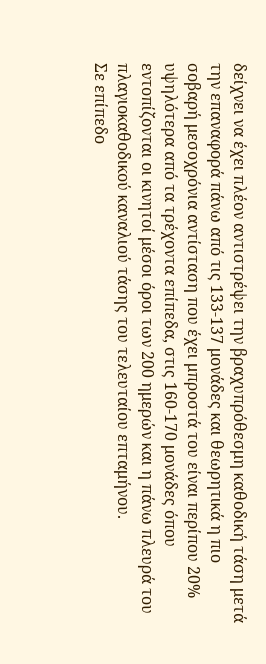δείχνει να έχει πλέον αντιστρέψει την βραχυπρόθεσμη καθοδική τάση μετά την επαναφορά πάνω από τις 133-137 μονάδες και θεωρητικά η πιο σοβαρή μεσοχρόνια αντίσταση που έχει μπροστά του είναι περίπου 20% υψηλότερα από τα τρέχοντα επίπεδα, στις 160-170 μονάδες όπου εντοπίζονται οι κινητοί μέσοι όροι των 200 ημερών και η πάνω πλευρά του πλαγιοκαθοδικού καναλιού τάσης του τελευταίου επταμήνου.
Σε επίπεδο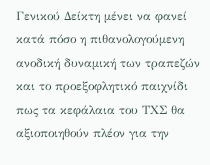Γενικού Δείκτη μένει να φανεί κατά πόσο η πιθανολογούμενη ανοδική δυναμική των τραπεζών και το προεξοφλητικό παιχνίδι πως τα κεφάλαια του ΤΧΣ θα αξιοποιηθούν πλέον για την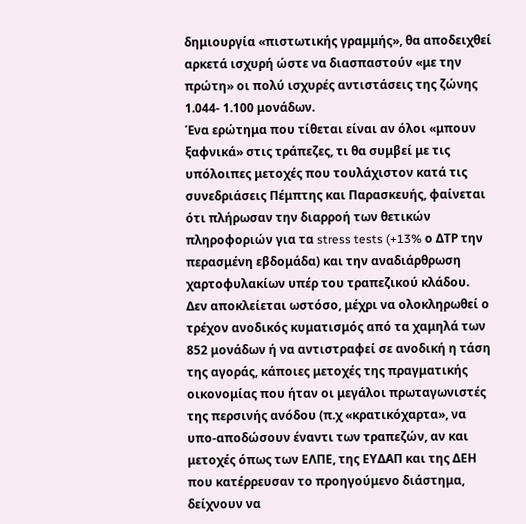δημιουργία «πιστωτικής γραμμής», θα αποδειχθεί αρκετά ισχυρή ώστε να διασπαστούν «με την πρώτη» οι πολύ ισχυρές αντιστάσεις της ζώνης 1.044- 1.100 μονάδων.
Ένα ερώτημα που τίθεται είναι αν όλοι «μπουν ξαφνικά» στις τράπεζες, τι θα συμβεί με τις υπόλοιπες μετοχές που τουλάχιστον κατά τις συνεδριάσεις Πέμπτης και Παρασκευής, φαίνεται ότι πλήρωσαν την διαρροή των θετικών πληροφοριών για τα stress tests (+13% ο ΔΤΡ την περασμένη εβδομάδα) και την αναδιάρθρωση χαρτοφυλακίων υπέρ του τραπεζικού κλάδου.
Δεν αποκλείεται ωστόσο, μέχρι να ολοκληρωθεί ο τρέχον ανοδικός κυματισμός από τα χαμηλά των 852 μονάδων ή να αντιστραφεί σε ανοδική η τάση της αγοράς, κάποιες μετοχές της πραγματικής οικονομίας που ήταν οι μεγάλοι πρωταγωνιστές της περσινής ανόδου (π.χ «κρατικόχαρτα», να υπο-αποδώσουν έναντι των τραπεζών, αν και μετοχές όπως των ΕΛΠΕ, της ΕΥΔΑΠ και της ΔΕΗ που κατέρρευσαν το προηγούμενο διάστημα, δείχνουν να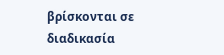βρίσκονται σε διαδικασία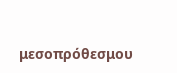μεσοπρόθεσμου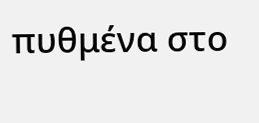πυθμένα στο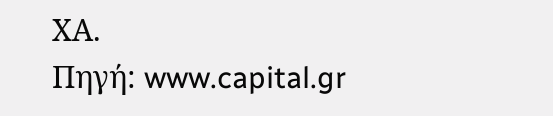ΧΑ.
Πηγή: www.capital.gr